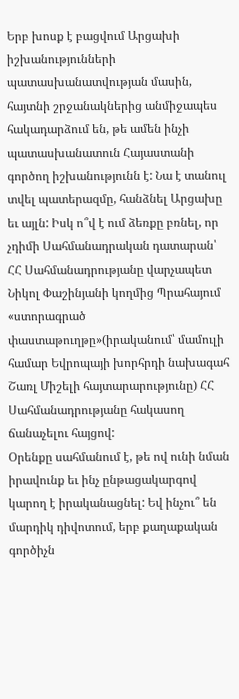Երբ խոսք է բացվում Արցախի իշխանությունների պատասխանատվության մասին, հայտնի շրջանակներից անմիջապես հակադարձում են, թե ամեն ինչի պատասխանատուն Հայաստանի գործող իշխանությունն է: Նա է տանուլ տվել պատերազմը, հանձնել Արցախը եւ այլն: Իսկ ո՞վ է ում ձեռքը բռնել, որ չդիմի Սահմանադրական դատարան՝ ՀՀ Սահմանադրությանը վարչապետ Նիկոլ Փաշինյանի կողմից Պրահայում «ստորագրած փաստաթուղթը»(իրականում՝ մամուլի համար Եվրոպայի խորհրդի նախագահ Շառլ Միշելի հայտարարությունը) ՀՀ Սահմանադրությանը հակասող ճանաչելու հայցով:
Օրենքը սահմանում է, թե ով ունի նման իրավունք եւ ինչ ընթացակարգով կարող է իրականացնել: Եվ ինչու՞ են մարդիկ դիվոտում, երբ քաղաքական գործիչն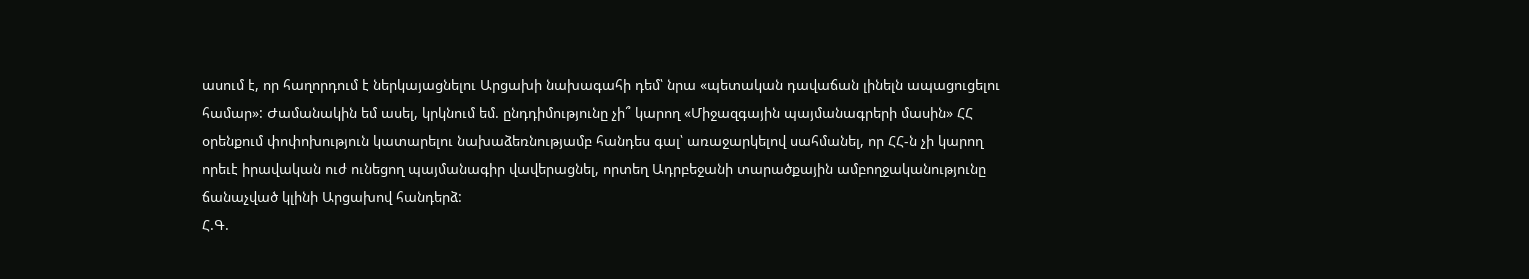ասում է, որ հաղորդում է ներկայացնելու Արցախի նախագահի դեմ՝ նրա «պետական դավաճան լինելն ապացուցելու համար»: Ժամանակին եմ ասել, կրկնում եմ. ընդդիմությունը չի՞ կարող «Միջազգային պայմանագրերի մասին» ՀՀ օրենքում փոփոխություն կատարելու նախաձեռնությամբ հանդես գալ՝ առաջարկելով սահմանել, որ ՀՀ-ն չի կարող որեւէ իրավական ուժ ունեցող պայմանագիր վավերացնել, որտեղ Ադրբեջանի տարածքային ամբողջականությունը ճանաչված կլինի Արցախով հանդերձ:
Հ.Գ.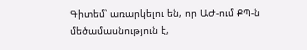Գիտեմ՝ առարկելու են, որ ԱԺ-ում ՔՊ-ն մեծամասնություն է,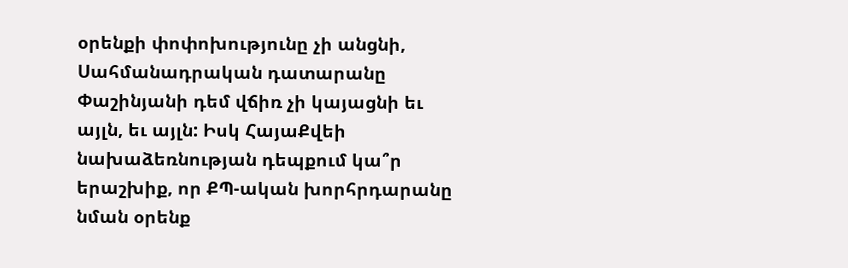օրենքի փոփոխությունը չի անցնի, Սահմանադրական դատարանը Փաշինյանի դեմ վճիռ չի կայացնի եւ այլն, եւ այլն: Իսկ ՀայաՔվեի նախաձեռնության դեպքում կա՞ր երաշխիք, որ ՔՊ-ական խորհրդարանը նման օրենք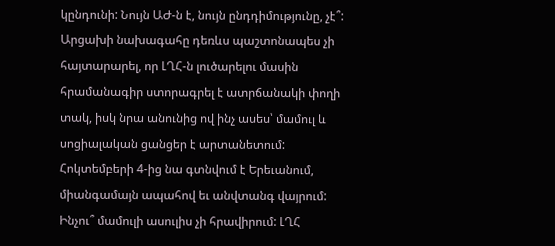կընդունի: Նույն ԱԺ-ն է, նույն ընդդիմությունը, չէ՞:
Արցախի նախագահը դեռևս պաշտոնապես չի հայտարարել, որ ԼՂՀ-ն լուծարելու մասին հրամանագիր ստորագրել է ատրճանակի փողի տակ, իսկ նրա անունից ով ինչ ասես՝ մամուլ և սոցիալական ցանցեր է արտանետում: Հոկտեմբերի 4-ից նա գտնվում է Երեւանում, միանգամայն ապահով եւ անվտանգ վայրում: Ինչու՞ մամուլի ասուլիս չի հրավիրում: ԼՂՀ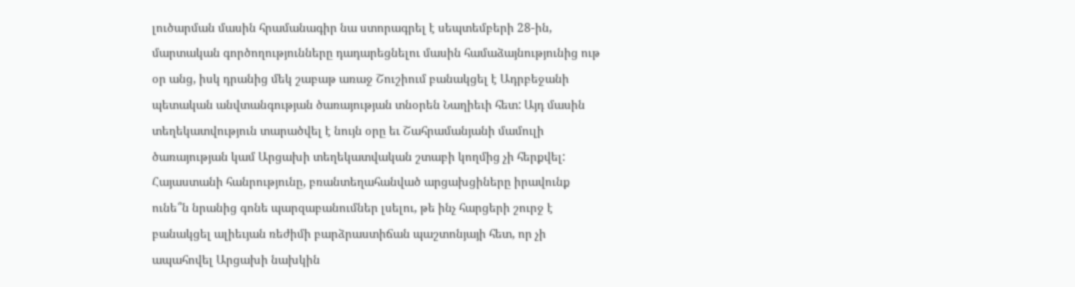լուծարման մասին հրամանագիր նա ստորագրել է սեպտեմբերի 28-ին, մարտական գործողությունները դադարեցնելու մասին համաձայնությունից ութ օր անց, իսկ դրանից մեկ շաբաթ առաջ Շուշիում բանակցել է Ադրբեջանի պետական անվտանգության ծառայության տնօրեն Նաղիեւի հետ: Այդ մասին տեղեկատվություն տարածվել է նույն օրը եւ Շահրամանյանի մամուլի ծառայության կամ Արցախի տեղեկատվական շտաբի կողմից չի հերքվել: Հայաստանի հանրությունը, բռանտեղահանված արցախցիները իրավունք ունե՞ն նրանից գոնե պարզաբանումներ լսելու, թե ինչ հարցերի շուրջ է բանակցել ալիեւյան ռեժիմի բարձրաստիճան պաշտոնյայի հետ, որ չի ապահովել Արցախի նախկին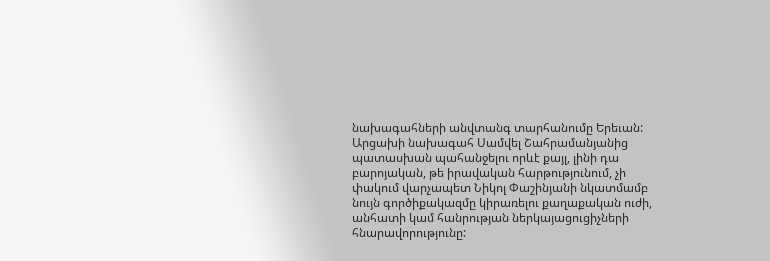նախագահների անվտանգ տարհանումը Երեւան: Արցախի նախագահ Սամվել Շահրամանյանից պատասխան պահանջելու որևէ քայլ, լինի դա բարոյական, թե իրավական հարթությունում, չի փակում վարչապետ Նիկոլ Փաշինյանի նկատմամբ նույն գործիքակազմը կիրառելու քաղաքական ուժի, անհատի կամ հանրության ներկայացուցիչների հնարավորությունը: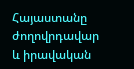Հայաստանը ժողովրդավար և իրավական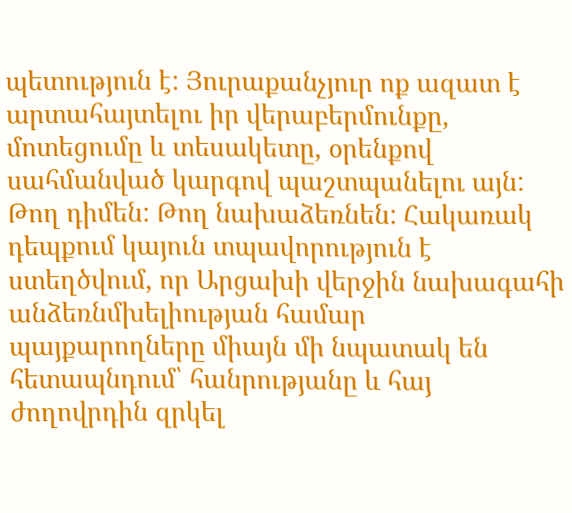պետություն է: Յուրաքանչյուր ոք ազատ է արտահայտելու իր վերաբերմունքը, մոտեցումը և տեսակետը, օրենքով սահմանված կարգով պաշտպանելու այն: Թող դիմեն: Թող նախաձեռնեն: Հակառակ դեպքում կայուն տպավորություն է ստեղծվում, որ Արցախի վերջին նախագահի անձեռնմխելիության համար պայքարողները միայն մի նպատակ են հետապնդում՝ հանրությանը և հայ ժողովրդին զրկել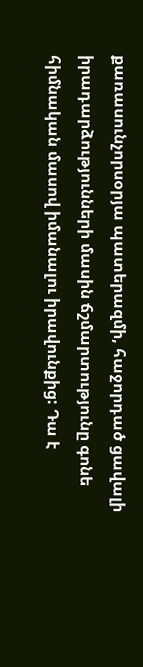քառասունչորսօրյա պատերազմի, հաջորդած ցավալի իրադարձությունների մասին ճշմարտությունը գոնե հիմնական մասով իմանալու իրավունքից: Դա է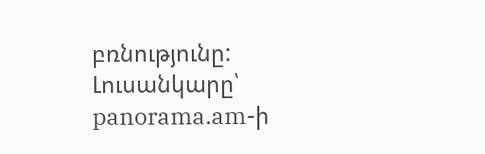բռնությունը:
Լուսանկարը՝ panorama.am-ի